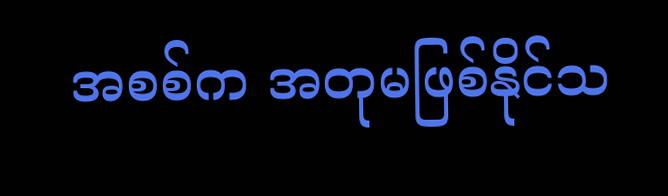အစစ်က အတုမဖြစ်နိုင်သ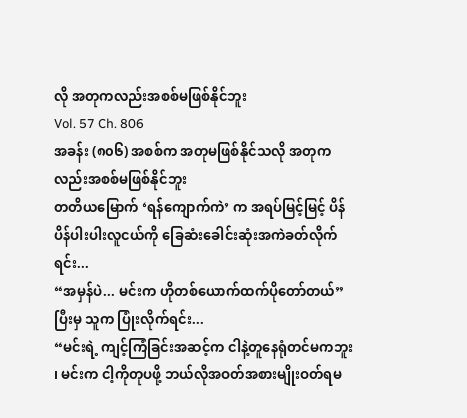လို အတုကလည်းအစစ်မဖြစ်နိုင်ဘူး
Vol. 57 Ch. 806
အခန်း (၈၀၆) အစစ်က အတုမဖြစ်နိုင်သလို အတုကလည်းအစစ်မဖြစ်နိုင်ဘူး
တတိယမြောက် ‘ရန်ကျောက်ကဲ’ က အရပ်မြင့်မြင့် ပိန်ပိန်ပါးပါးလူငယ်ကို ခြေဆံးခေါင်းဆုံးအကဲခတ်လိုက်ရင်း...
“အမှန်ပဲ... မင်းက ဟိုတစ်ယောက်ထက်ပိုတော်တယ်”
ပြီးမှ သူက ပြုံးလိုက်ရင်း...
“မင်းရဲ့ ကျင့်ကြံခြင်းအဆင့်က ငါနဲ့တူနေရုံတင်မကဘူး ၊ မင်းက ငါ့ကိုတုပဖို့ ဘယ်လိုအဝတ်အစားမျိုးဝတ်ရမ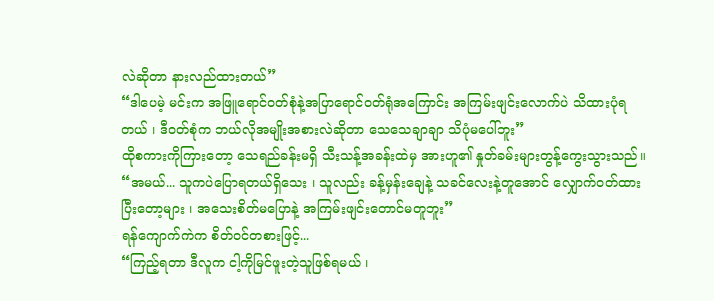လဲဆိုတာ နားလည်ထားတယ်”
“ဒါပေမဲ့ မင်းက အဖြူရောင်ဝတ်စုံနဲ့အပြာရောင်ဝတ်ရုံအကြောင်း အကြမ်းဖျင်းလောက်ပဲ သိထားပုံရတယ် ၊ ဒီဝတ်စုံက ဘယ်လိုအမျိုးအစားလဲဆိုတာ သေသေချာချာ သိပုံမပေါ်ဘူး”
ထိုစကားကိုကြားတော့ သေရည်ခန်းမရှိ သီးသန့်အခန်းထဲမှ အားဟူ၏ နှုတ်ခမ်းများတွန့်ကွေးသွားသည်။
“အမယ်... သူကပဲပြောရတယ်ရှိသေး ၊ သူလည်း ခန့်မှန်းချေနဲ့ သခင်လေးနဲ့တူအောင် လျှောက်ဝတ်ထားပြီးတော့များ ၊ အသေးစိတ်မပြောနဲ့ အကြမ်းဖျင်းတောင်မတူဘူး”
ရန်ကျောက်ကဲက စိတ်ဝင်တစားဖြင့်...
“ကြည့်ရတာ ဒီလူက ငါ့ကိုမြင်ဖူးတဲ့သူဖြစ်ရမယ် ၊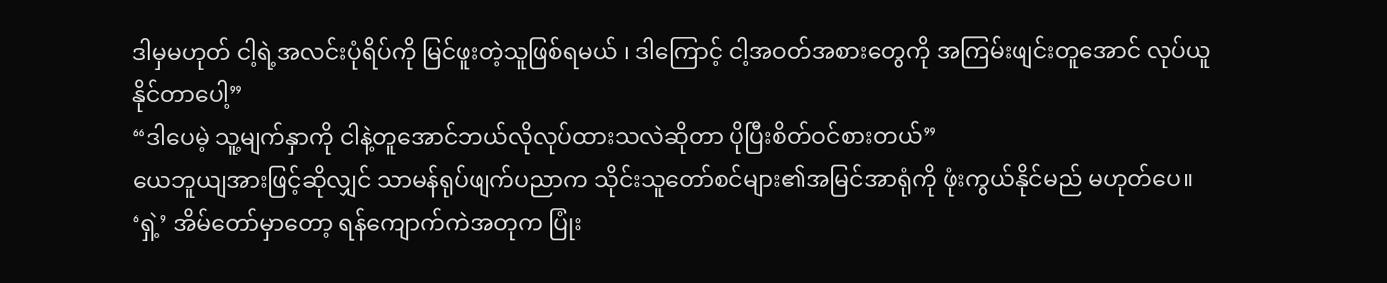ဒါမှမဟုတ် ငါ့ရဲ့အလင်းပုံရိပ်ကို မြင်ဖူးတဲ့သူဖြစ်ရမယ် ၊ ဒါကြောင့် ငါ့အဝတ်အစားတွေကို အကြမ်းဖျင်းတူအောင် လုပ်ယူနိုင်တာပေါ့”
“ဒါပေမဲ့ သူ့မျက်နှာကို ငါနဲ့တူအောင်ဘယ်လိုလုပ်ထားသလဲဆိုတာ ပိုပြီးစိတ်ဝင်စားတယ်”
ယေဘူယျအားဖြင့်ဆိုလျှင် သာမန်ရုပ်ဖျက်ပညာက သိုင်းသူတော်စင်များ၏အမြင်အာရုံကို ဖုံးကွယ်နိုင်မည် မဟုတ်ပေ။
‘ရှဲ့’ အိမ်တော်မှာတော့ ရန်ကျောက်ကဲအတုက ပြုံး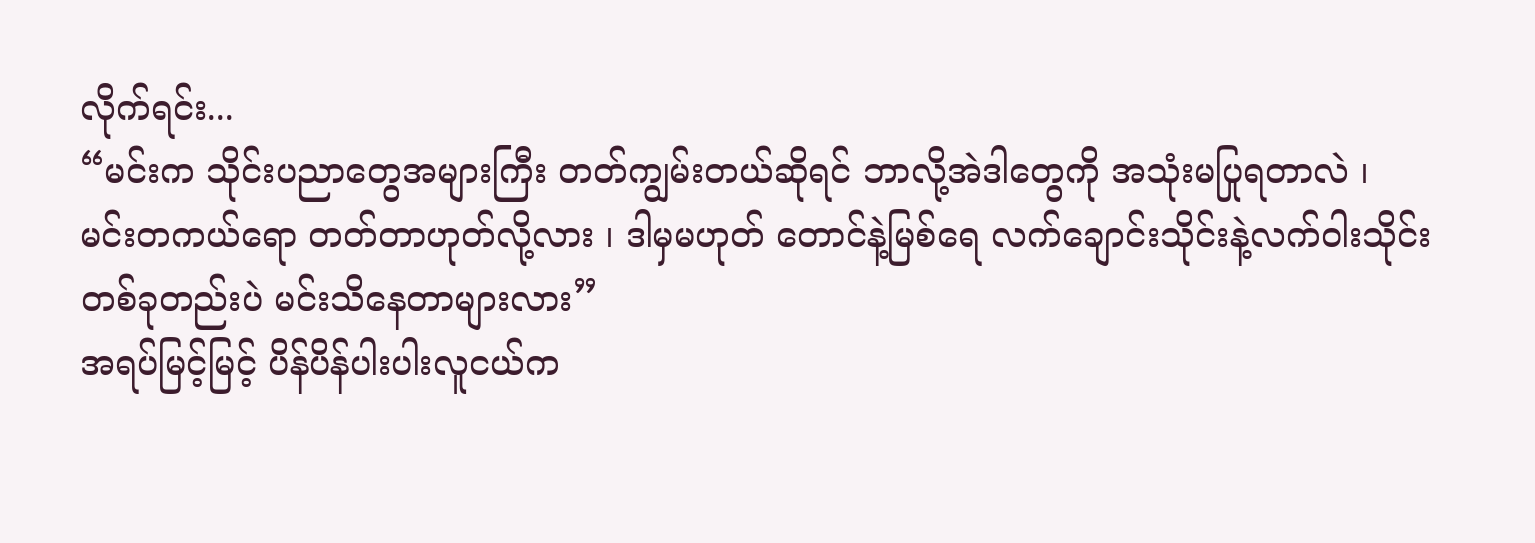လိုက်ရင်း...
“မင်းက သိုင်းပညာတွေအများကြီး တတ်ကျွမ်းတယ်ဆိုရင် ဘာလို့အဲဒါတွေကို အသုံးမပြုရတာလဲ ၊ မင်းတကယ်ရော တတ်တာဟုတ်လို့လား ၊ ဒါမှမဟုတ် တောင်နဲ့မြစ်ရေ လက်ချောင်းသိုင်းနဲ့လက်ဝါးသိုင်းတစ်ခုတည်းပဲ မင်းသိနေတာများလား”
အရပ်မြင့်မြင့် ပိန်ပိန်ပါးပါးလူငယ်က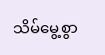သိမ်မွေ့စွာ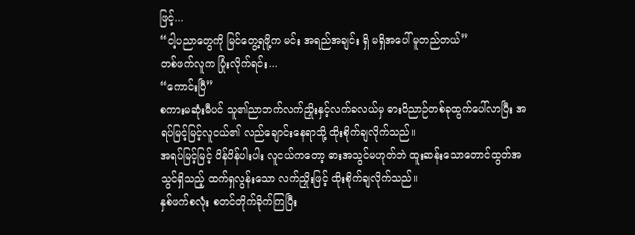ဖြင့်...
“ငါ့ပညာတွေကို မြင်တွေ့ရဖို့က မင်း အရည်အချင်း ရှိ မရှိအပေါ် မူတည်တယ်”
တစ်ဖက်လူက ပြုံးလိုက်ရင်း...
“ကောင်းပြီ”
စကားမဆုံးမီပင် သူ၏ညာဘက်လက်ညှိုးနှင့်လက်ခလယ်မှ ဓားဝိညာဉ်တစ်ခုထွက်ပေါ်လာပြီး အရပ်မြင့်မြင့်လူငယ်၏ လည်ချောင်းနေရာသို့ ထိုးစိုက်ချလိုက်သည်။
အရပ်မြင့်မြင့် ပိန်ပိန်ပါးပါး လူငယ်ကတော့ ဓားအသွင်မဟုတ်ဘဲ ထူးဆန်းသောတောင်ထွတ်အသွင်ရှိသည့် ထက်ရှလွန်းသော လက်ညှိုးဖြင့် ထိုးစိုက်ချလိုက်သည်။
နှစ်ဖက်စလုံး စတင်တိုက်ခိုက်ကြပြီး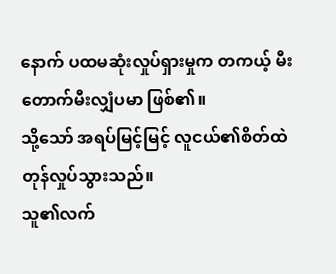နောက် ပထမဆုံးလှုပ်ရှားမှုက တကယ့် မီးတောက်မီးလျှံပမာ ဖြစ်၏။
သို့သော် အရပ်မြင့်မြင့် လူငယ်၏စိတ်ထဲတုန်လှုပ်သွားသည်။
သူ၏လက်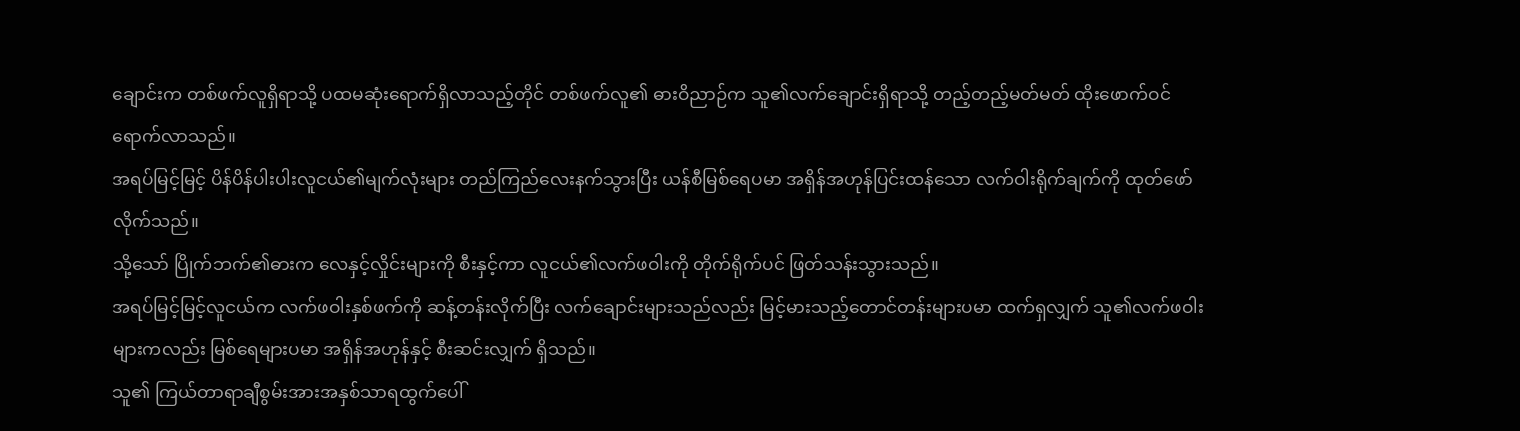ချောင်းက တစ်ဖက်လူရှိရာသို့ ပထမဆုံးရောက်ရှိလာသည့်တိုင် တစ်ဖက်လူ၏ ဓားဝိညာဉ်က သူ၏လက်ချောင်းရှိရာသို့ တည့်တည့်မတ်မတ် ထိုးဖောက်ဝင်ရောက်လာသည်။
အရပ်မြင့်မြင့် ပိန်ပိန်ပါးပါးလူငယ်၏မျက်လုံးများ တည်ကြည်လေးနက်သွားပြီး ယန်စီမြစ်ရေပမာ အရှိန်အဟုန်ပြင်းထန်သော လက်ဝါးရိုက်ချက်ကို ထုတ်ဖော်လိုက်သည်။
သို့သော် ပြိုက်ဘက်၏ဓားက လေနှင့်လှိုင်းများကို စီးနှင့်ကာ လူငယ်၏လက်ဖဝါးကို တိုက်ရိုက်ပင် ဖြတ်သန်းသွားသည်။
အရပ်မြင့်မြင့်လူငယ်က လက်ဖဝါးနှစ်ဖက်ကို ဆန့်တန်းလိုက်ပြီး လက်ချောင်းများသည်လည်း မြင့်မားသည့်တောင်တန်းများပမာ ထက်ရှလျှက် သူ၏လက်ဖဝါးများကလည်း မြစ်ရေများပမာ အရှိန်အဟုန်နှင့် စီးဆင်းလျှက် ရှိသည်။
သူ၏ ကြယ်တာရာချီစွမ်းအားအနှစ်သာရထွက်ပေါ်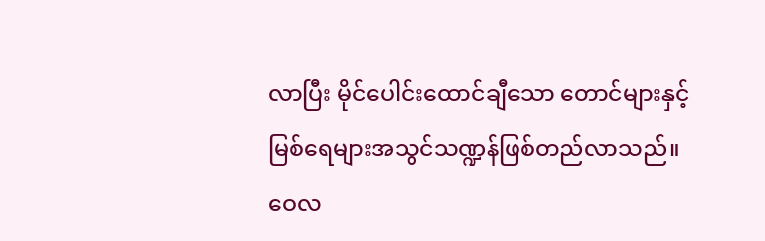လာပြီး မိုင်ပေါင်းထောင်ချီသော တောင်များနှင့် မြစ်ရေများအသွင်သဏ္ဍန်ဖြစ်တည်လာသည်။
ဝေလ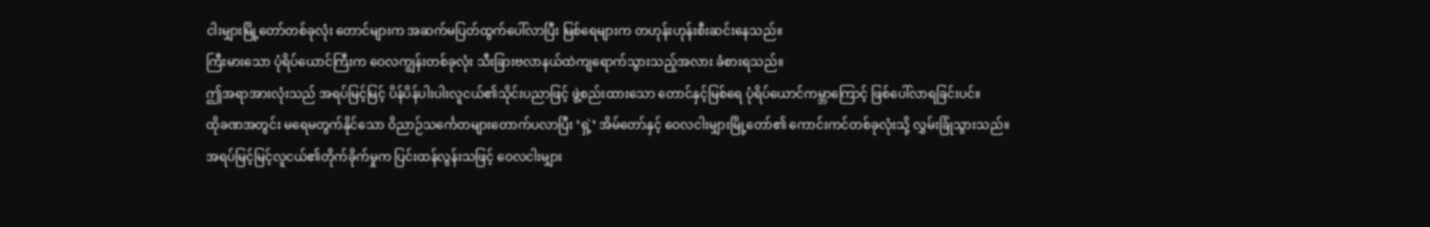ငါးမျှားမြို့တော်တစ်ခုလုံး တောင်များက အဆက်မပြတ်ထွက်ပေါ်လာပြီး မြစ်ရေများက တဟုန်းဟုန်းစီးဆင်းနေသည်။
ကြီးမားသော ပုံရိပ်ယောင်ကြီးက ဝေလကျွန်းတစ်ခုလုံး သီးခြားဗလာနယ်ထဲကျရောက်သွားသည့်အလား ခံစားရသည်။
ဤအရာအားလုံးသည် အရပ်မြင့်မြင့် ပိန်ပိန်ပါးပါးလူငယ်၏သိုင်းပညာဖြင့် ဖွဲ့စည်းထားသော တောင်နှင့်မြစ်ရေ ပုံရိပ်ယောင်ကမ္ဘာကြောင့် ဖြစ်ပေါ်လာရခြင်းပင်။
ထိုခဏအတွင်း မရေမတွက်နိုင်သော ဝိညာဉ်သင်္ကေတများတောက်ပလာပြီး ‘ရှဲ့’ အိမ်တော်နှင့် ဝေလငါးမျှားမြို့တော်၏ ကောင်းကင်တစ်ခုလုံးသို့ လွှမ်းခြုံသွားသည်။
အရပ်မြင့်မြင့်လူငယ်၏တိုက်ခိုက်မှုက ပြင်းထန်လွန်းသဖြင့် ဝေလငါးမျှား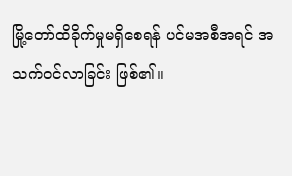မြို့တော်ထိခိုက်မှုမရှိစေရန် ပင်မအစီအရင် အသက်ဝင်လာခြင်း ဖြစ်၏။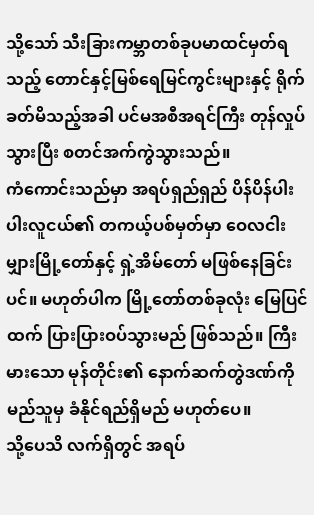သို့သော် သီးခြားကမ္ဘာတစ်ခုပမာထင်မှတ်ရသည့် တောင်နှင့်မြစ်ရေမြင်ကွင်းများနှင့် ရိုက်ခတ်မိသည့်အခါ ပင်မအစီအရင်ကြီး တုန်လှုပ်သွားပြီး စတင်အက်ကွဲသွားသည်။
ကံကောင်းသည်မှာ အရပ်ရှည်ရှည် ပိန်ပိန်ပါးပါးလူငယ်၏ တကယ့်ပစ်မှတ်မှာ ဝေလငါးမျှားမြို့တော်နှင့် ရှဲ့အိမ်တော် မဖြစ်နေခြင်းပင်။ မဟုတ်ပါက မြို့တော်တစ်ခုလုံး မြေပြင်ထက် ပြားပြားဝပ်သွားမည် ဖြစ်သည်။ ကြီးမားသော မုန်တိုင်း၏ နောက်ဆက်တွဲဒဏ်ကို မည်သူမှ ခံနိုင်ရည်ရှိမည် မဟုတ်ပေ။
သို့ပေသိ လက်ရှိတွင် အရပ်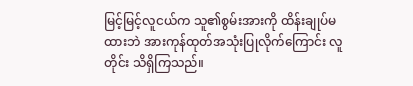မြင့်မြင့်လူငယ်က သူ၏စွမ်းအားကို ထိန်းချုပ်မထားဘဲ အားကုန်ထုတ်အသုံးပြုလိုက်ကြောင်း လူတိုင်း သိရှိကြသည်။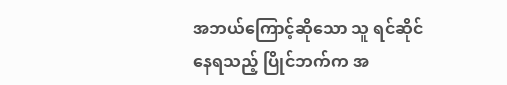အဘယ်ကြောင့်ဆိုသော သူ ရင်ဆိုင်နေရသည့် ပြိုင်ဘက်က အ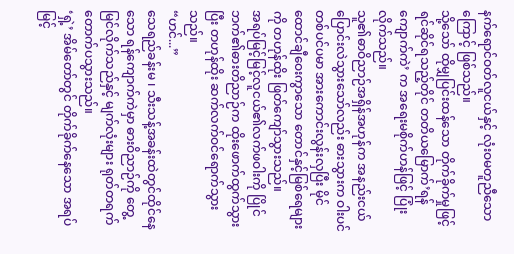နက်ရောင်ဝတ်လူငယ်နှင့် လုံးဝမတူညီသောကြောင့် ဖြစ်သည်။
သို့သော် ထိုမျှပြင်းထန်သော တိုက်ခိုက်မှုဖြင့် ရင်ဆိုင်ရသည့်တိုင် တတိယမြောက်’ရန်ကျောက်ကဲ’ က အရေးမစိုက်ဟန်ဖြင့် ပြုံးလိုက်သည်။
သူ၏ဓာဝိညာဉ်အရှိန်အဟုန်က အနည်းငယ်ပြောင်းလဲသွားသော်လည်း ဓားသွားက ဝါးပင်တစ်ပင်ပမာ အားကောင်းလွန်းလှပြီး မိုင်ထောင်ချီဝေးကွာသော တောင်နှင့်မြစ်ရေများကို တဟုန်ထိုး ဖြတ်ကျော်သွားသည်။
အရပ်မြင့်မြင့်လူငယ်၏လက်ဖဝါးကို ပြိုင်ဘက်၏ဓားတိညာဉ်က ထိုးဖောက်ထွက်သွားပြီး တဟုန်ထိုး ဆက်လက်ဝင်ရောက်သွားသည်။
“ဟင်...”
သေရည်ခန်းမ ၊ သီးသန့်အခန်းထဲတွင်ထိုင်နေသော ရန်ကျောက်ကဲမှာ ဓားဝိညာဉ်ကို တွေ့မြင်လိုက်သည်နှင့် မျက်လုံးများ ရုတ်တရက် တောက်ပသွားသည်။
‘ရှဲ့’ အိမ်တော်တွင် တိုက်ခိုက်နေသော အရပ်မြင့်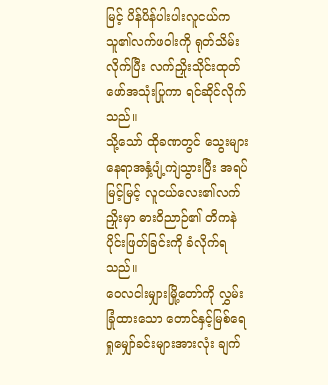မြင့် ပိန်ပိန်ပါးပါးလူငယ်က သူ၏လက်ဖဝါးကို ရုတ်သိမ်းလိုက်ပြီး လက်ညှိုးသိုင်းထုတ်ဖော်အသုံးပြုကာ ရင်ဆိုင်လိုက်သည်။
သို့သော် ထိုခဏတွင် သွေးများ နေရာအနှံ့ပျံ့ကျဲသွားပြီး အရပ်မြင့်မြင့် လူငယ်လေး၏လက်ညှိုးမှာ ဓားဝိညာဉ်၏ တိကနဲပိုင်းဖြတ်ခြင်းကို ခံလိုက်ရသည်။
ဝေလငါးမျှားမြို့တော်ကို လွှမ်းခြုံထားသော တောင်နှင့်မြစ်ရေ ရှုမျှော်ခင်းများအားလုံး ချက်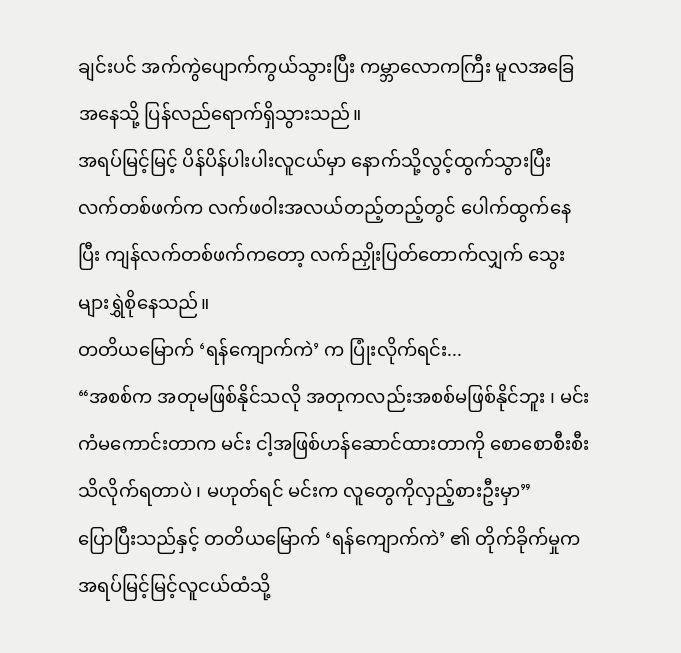ချင်းပင် အက်ကွဲပျောက်ကွယ်သွားပြီး ကမ္ဘာလောကကြီး မူလအခြေအနေသို့ ပြန်လည်ရောက်ရှိသွားသည်။
အရပ်မြင့်မြင့် ပိန်ပိန်ပါးပါးလူငယ်မှာ နောက်သို့လွင့်ထွက်သွားပြီး လက်တစ်ဖက်က လက်ဖဝါးအလယ်တည့်တည့်တွင် ပေါက်ထွက်နေပြီး ကျန်လက်တစ်ဖက်ကတော့ လက်ညှိုးပြတ်တောက်လျှက် သွေးများရွှဲစိုနေသည်။
တတိယမြောက် ‘ရန်ကျောက်ကဲ’ က ပြုံးလိုက်ရင်း...
“အစစ်က အတုမဖြစ်နိုင်သလို အတုကလည်းအစစ်မဖြစ်နိုင်ဘူး ၊ မင်းကံမကောင်းတာက မင်း ငါ့အဖြစ်ဟန်ဆောင်ထားတာကို စောစောစီးစီး သိလိုက်ရတာပဲ ၊ မဟုတ်ရင် မင်းက လူတွေကိုလှည့်စားဦးမှာ”
ပြောပြီးသည်နှင့် တတိယမြောက် ‘ရန်ကျောက်ကဲ’ ၏ တိုက်ခိုက်မှုက အရပ်မြင့်မြင့်လူငယ်ထံသို့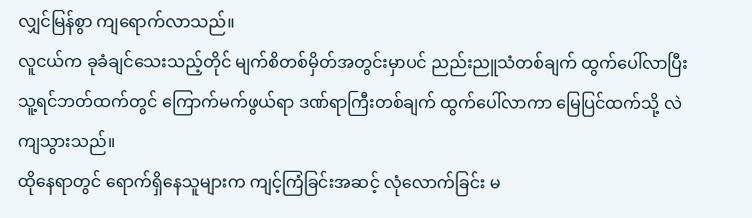လျှင်မြန်စွာ ကျရောက်လာသည်။
လူငယ်က ခုခံချင်သေးသည့်တိုင် မျက်စိတစ်မှိတ်အတွင်းမှာပင် ညည်းညူသံတစ်ချက် ထွက်ပေါ်လာပြီး သူ့ရင်ဘတ်ထက်တွင် ကြောက်မက်ဖွယ်ရာ ဒဏ်ရာကြီးတစ်ချက် ထွက်ပေါ်လာကာ မြေပြင်ထက်သို့ လဲကျသွားသည်။
ထိုနေရာတွင် ရောက်ရှိနေသူများက ကျင့်ကြံခြင်းအဆင့် လုံလောက်ခြင်း မ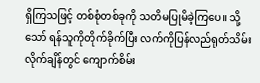ရှိကြသဖြင့် တစ်စုံတစ်ခုကို သတိမပြုမိခဲ့ကြပေ။ သို့သော် ရန်သူကိုတိုက်ခိုက်ပြီး လက်ကိုပြန်လည်ရုတ်သိမ်းလိုက်ချိန်တွင် ကျောက်စိမ်း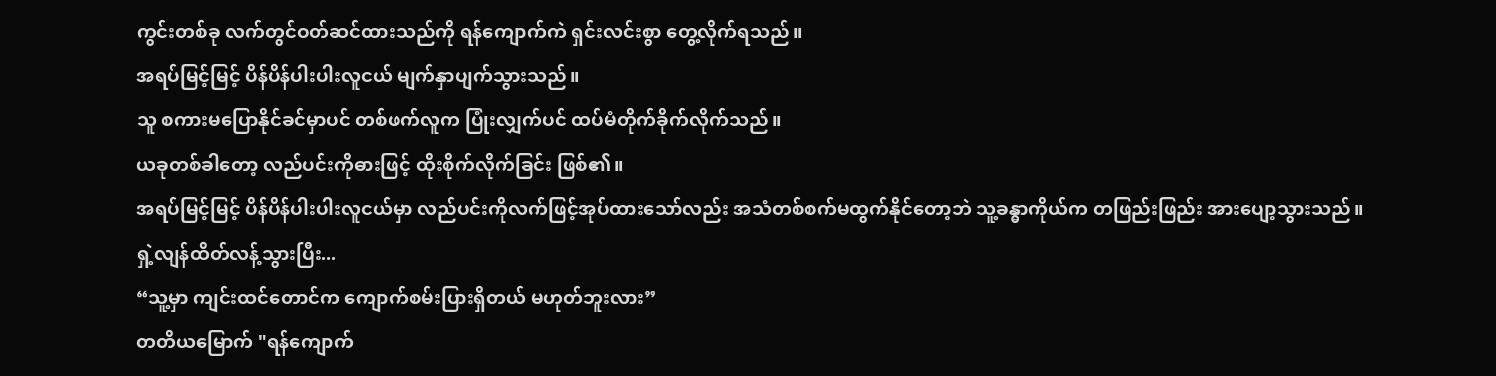ကွင်းတစ်ခု လက်တွင်ဝတ်ဆင်ထားသည်ကို ရန်ကျောက်ကဲ ရှင်းလင်းစွာ တွေ့လိုက်ရသည်။
အရပ်မြင့်မြင့် ပိန်ပိန်ပါးပါးလူငယ် မျက်နှာပျက်သွားသည်။
သူ စကားမပြောနိုင်ခင်မှာပင် တစ်ဖက်လူက ပြုံးလျှက်ပင် ထပ်မံတိုက်ခိုက်လိုက်သည်။
ယခုတစ်ခါတော့ လည်ပင်းကိုဓားဖြင့် ထိုးစိုက်လိုက်ခြင်း ဖြစ်၏။
အရပ်မြင့်မြင့် ပိန်ပိန်ပါးပါးလူငယ်မှာ လည်ပင်းကိုလက်ဖြင့်အုပ်ထားသော်လည်း အသံတစ်စက်မထွက်နိုင်တော့ဘဲ သူ့ခန္ဓာကိုယ်က တဖြည်းဖြည်း အားပျော့သွားသည်။
ရှဲ့လျန်ထိတ်လန့်သွားပြီး...
“သူ့မှာ ကျင်းထင်တောင်က ကျောက်စမ်းပြားရှိတယ် မဟုတ်ဘူးလား”
တတိယမြောက် "ရန်ကျောက်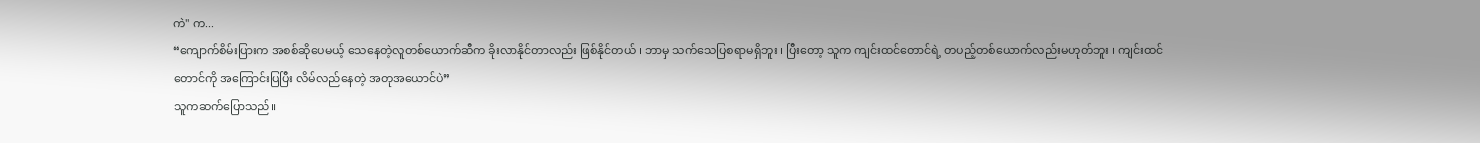ကဲ" က...
“ကျောက်စိမ်းပြားက အစစ်ဆိုပေမယ့် သေနေတဲ့လူတစ်ယောက်ဆီက ခိုးလာနိုင်တာလည်း ဖြစ်နိုင်တယ် ၊ ဘာမှ သက်သေပြစရာမရှိဘူး ၊ ပြီးတော့ သူက ကျင်းထင်တောင်ရဲ့ တပည့်တစ်ယောက်လည်းမဟုတ်ဘူး ၊ ကျင်းထင်တောင်ကို အကြောင်းပြပြီး လိမ်လည်နေတဲ့ အတုအယောင်ပဲ”
သူကဆက်ပြောသည်။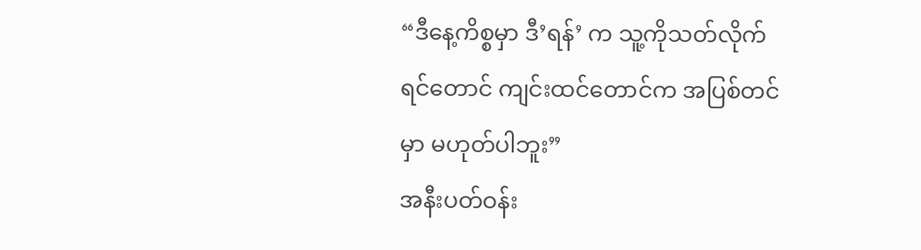“ဒီနေ့ကိစ္စမှာ ဒီ’ရန်’ က သူ့ကိုသတ်လိုက်ရင်တောင် ကျင်းထင်တောင်က အပြစ်တင်မှာ မဟုတ်ပါဘူး”
အနီးပတ်ဝန်း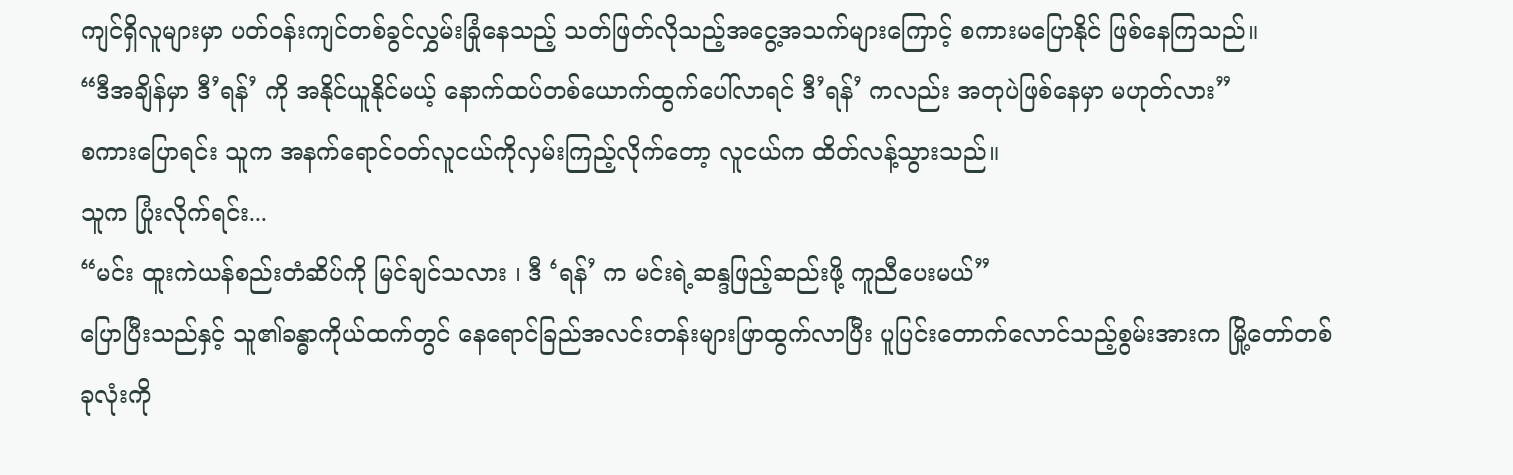ကျင်ရှိလူများမှာ ပတ်ဝန်းကျင်တစ်ခွင်လွှမ်းခြုံနေသည့် သတ်ဖြတ်လိုသည့်အငွေ့အသက်များကြောင့် စကားမပြောနိုင် ဖြစ်နေကြသည်။
“ဒီအချိန်မှာ ဒီ’ရန်’ ကို အနိုင်ယူနိုင်မယ့် နောက်ထပ်တစ်ယောက်ထွက်ပေါ်လာရင် ဒီ’ရန်’ ကလည်း အတုပဲဖြစ်နေမှာ မဟုတ်လား”
စကားပြောရင်း သူက အနက်ရောင်ဝတ်လူငယ်ကိုလှမ်းကြည့်လိုက်တော့ လူငယ်က ထိတ်လန့်သွားသည်။
သူက ပြုံးလိုက်ရင်း...
“မင်း ထူးကဲယန်စည်းတံဆိပ်ကို မြင်ချင်သလား ၊ ဒီ ‘ရန်’ က မင်းရဲ့ဆန္ဒဖြည့်ဆည်းဖို့ ကူညီပေးမယ်”
ပြောပြီးသည်နှင့် သူ၏ခန္ဓာကိုယ်ထက်တွင် နေရောင်ခြည်အလင်းတန်းများဖြာထွက်လာပြီး ပူပြင်းတောက်လောင်သည့်စွမ်းအားက မြို့တော်တစ်ခုလုံးကို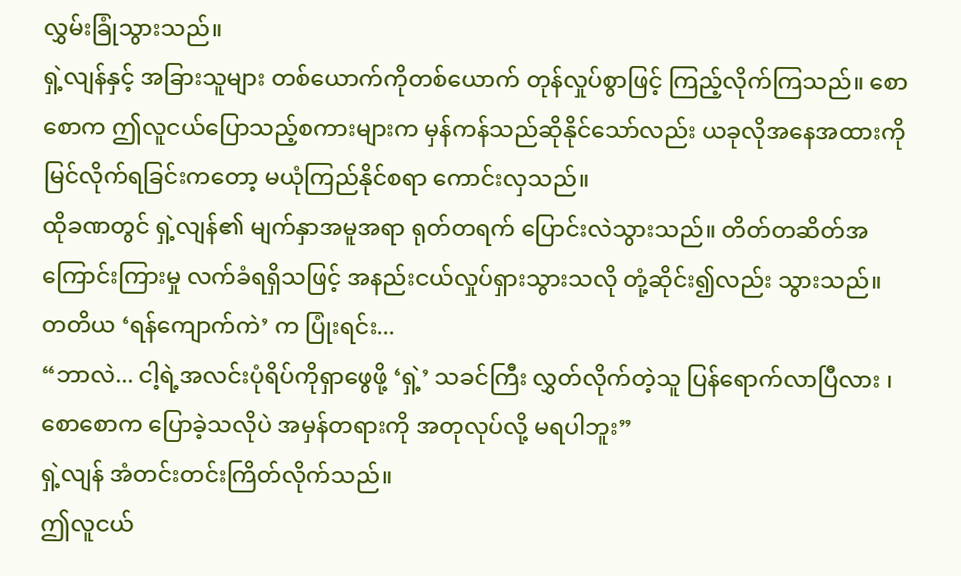လွှမ်းခြုံသွားသည်။
ရှဲ့လျန်နှင့် အခြားသူများ တစ်ယောက်ကိုတစ်ယောက် တုန်လှုပ်စွာဖြင့် ကြည့်လိုက်ကြသည်။ စောစောက ဤလူငယ်ပြောသည့်စကားများက မှန်ကန်သည်ဆိုနိုင်သော်လည်း ယခုလိုအနေအထားကို မြင်လိုက်ရခြင်းကတော့ မယုံကြည်နိုင်စရာ ကောင်းလှသည်။
ထိုခဏတွင် ရှဲ့လျန်၏ မျက်နှာအမူအရာ ရုတ်တရက် ပြောင်းလဲသွားသည်။ တိတ်တဆိတ်အကြောင်းကြားမှု လက်ခံရရှိသဖြင့် အနည်းငယ်လှုပ်ရှားသွားသလို တုံ့ဆိုင်း၍လည်း သွားသည်။
တတိယ ‘ရန်ကျောက်ကဲ’ က ပြုံးရင်း...
“ဘာလဲ... ငါ့ရဲ့အလင်းပုံရိပ်ကိုရှာဖွေဖို့ ‘ရှဲ့’ သခင်ကြီး လွှတ်လိုက်တဲ့သူ ပြန်ရောက်လာပြီလား ၊ စောစောက ပြောခဲ့သလိုပဲ အမှန်တရားကို အတုလုပ်လို့ မရပါဘူး”
ရှဲ့လျန် အံတင်းတင်းကြိတ်လိုက်သည်။
ဤလူငယ်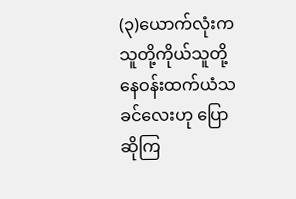(၃)ယောက်လုံးက သူတို့ကိုယ်သူတို့ နေဝန်းထက်ယံသခင်လေးဟု ပြောဆိုကြ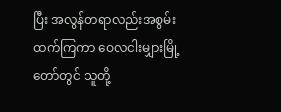ပြီး အလွန်တရာလည်းအစွမ်းထက်ကြကာ ဝေလငါးမျှားမြို့တော်တွင် သူတို့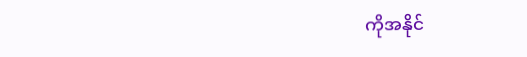ကိုအနိုင်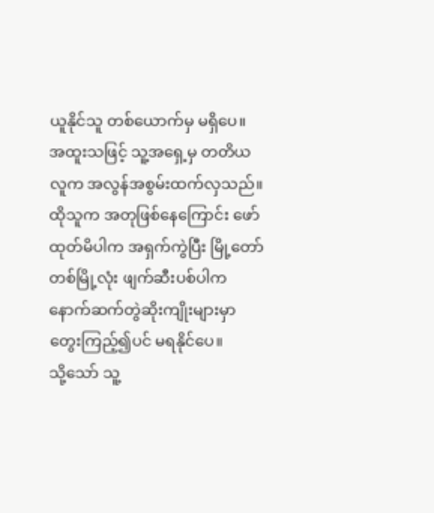ယူနိုင်သူ တစ်ယောက်မှ မရှိပေ။
အထူးသဖြင့် သူ့အရှေ့မှ တတိယလူက အလွန်အစွမ်းထက်လှသည်။ ထိုသူက အတုဖြစ်နေကြောင်း ဖော်ထုတ်မိပါက အရှက်ကွဲပြီး မြို့တော်တစ်မြို့လုံး ဖျက်ဆီးပစ်ပါက နောက်ဆက်တွဲဆိုးကျိုးများမှာ တွေးကြည့်၍ပင် မရနိုင်ပေ။
သို့သော် သူ့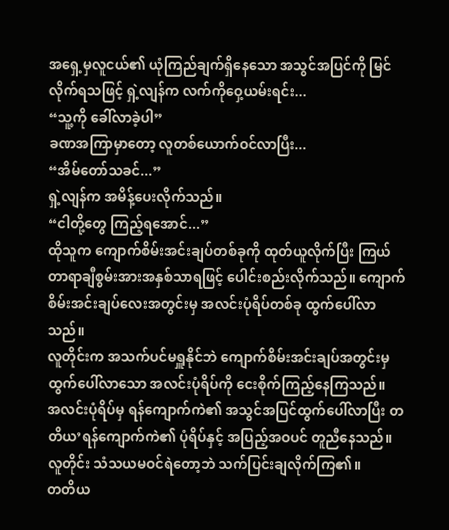အရှေ့မှလူငယ်၏ ယုံကြည်ချက်ရှိနေသော အသွင်အပြင်ကို မြင်လိုက်ရသဖြင့် ရှဲ့လျန်က လက်ကိုဝှေ့ယမ်းရင်း...
“သူ့ကို ခေါ်လာခဲ့ပါ”
ခဏအကြာမှာတော့ လူတစ်ယောက်ဝင်လာပြီး...
“အိမ်တော်သခင်...”
ရှဲ့လျန်က အမိန့်ပေးလိုက်သည်။
“ငါတို့တွေ ကြည့်ရအောင်...”
ထိုသူက ကျောက်စိမ်းအင်းချပ်တစ်ခုကို ထုတ်ယူလိုက်ပြီး ကြယ်တာရာချီစွမ်းအားအနှစ်သာရဖြင့် ပေါင်းစည်းလိုက်သည်။ ကျောက်စိမ်းအင်းချပ်လေးအတွင်းမှ အလင်းပုံရိပ်တစ်ခု ထွက်ပေါ်လာသည်။
လူတိုင်းက အသက်ပင်မရှူနိုင်ဘဲ ကျောက်စိမ်းအင်းချပ်အတွင်းမှ ထွက်ပေါ်လာသော အလင်းပုံရိပ်ကို ငေးစိုက်ကြည့်နေကြသည်။
အလင်းပုံရိပ်မှ ရန်ကျောက်ကဲ၏ အသွင်အပြင်ထွက်ပေါ်လာပြီး တတိယ’ရန်ကျောက်ကဲ၏ ပုံရိပ်နှင့် အပြည့်အဝပင် တူညီနေသည်။
လူတိုင်း သံသယမဝင်ရဲတော့ဘဲ သက်ပြင်းချလိုက်ကြ၏။
တတိယ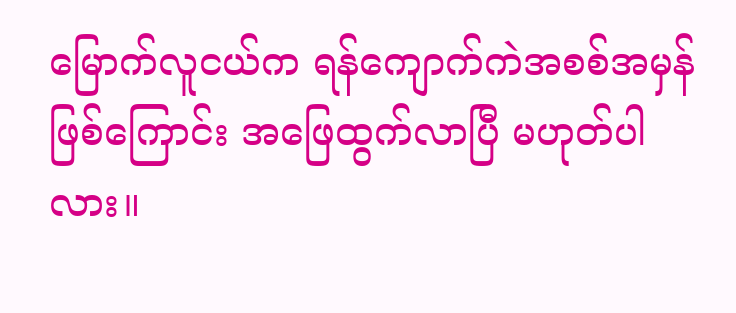မြောက်လူငယ်က ရန်ကျောက်ကဲအစစ်အမှန်ဖြစ်ကြောင်း အဖြေထွက်လာပြီ မဟုတ်ပါလား။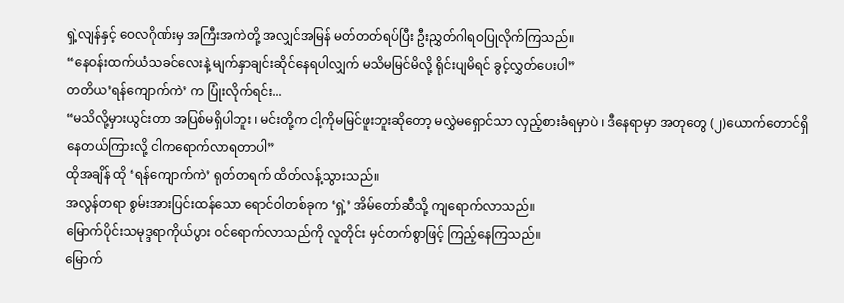ရှဲ့လျန်နှင့် ဝေလဂိုဏ်းမှ အကြီးအကဲတို့ အလျှင်အမြန် မတ်တတ်ရပ်ပြီး ဦးညွှတ်ဂါရဝပြုလိုက်ကြသည်။
“နေဝန်းထက်ယံသခင်လေးနဲ့ မျက်နှာချင်းဆိုင်နေရပါလျှက် မသိမမြင်မိလို့ ရိုင်းပျမိရင် ခွင့်လွှတ်ပေးပါ”
တတိယ’ရန်ကျောက်ကဲ’ က ပြုံးလိုက်ရင်း...
“မသိလို့မှားယွင်းတာ အပြစ်မရှိပါဘူး ၊ မင်းတို့က ငါ့ကိုမမြင်ဖူးဘူးဆိုတော့ မလွှဲမရှောင်သာ လှည့်စားခံရမှာပဲ ၊ ဒီနေရာမှာ အတုတွေ (၂)ယောက်တောင်ရှိနေတယ်ကြားလို့ ငါကရောက်လာရတာပါ”
ထိုအချိန် ထို ‘ရန်ကျောက်ကဲ’ ရုတ်တရက် ထိတ်လန့်သွားသည်။
အလွန်တရာ စွမ်းအားပြင်းထန်သော ရောင်ဝါတစ်ခုက ‘ရှဲ့’ အိမ်တော်ဆီသို့ ကျရောက်လာသည်။
မြောက်ပိုင်းသမုဒ္ဒရာကိုယ်ပွား ဝင်ရောက်လာသည်ကို လူတိုင်း မှင်တက်စွာဖြင့် ကြည့်နေကြသည်။
မြောက်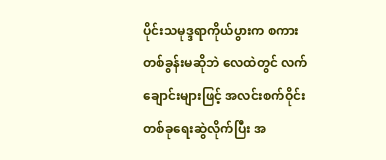ပိုင်းသမုဒ္ဒရာကိုယ်ပွားက စကားတစ်ခွန်းမဆိုဘဲ လေထဲတွင် လက်ချောင်းများဖြင့် အလင်းစက်ဝိုင်းတစ်ခုရေးဆွဲလိုက်ပြီး အ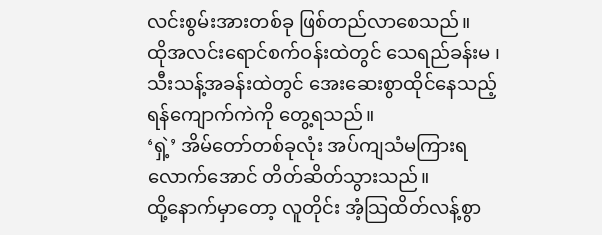လင်းစွမ်းအားတစ်ခု ဖြစ်တည်လာစေသည်။
ထိုအလင်းရောင်စက်ဝန်းထဲတွင် သေရည်ခန်းမ ၊ သီးသန့်အခန်းထဲတွင် အေးဆေးစွာထိုင်နေသည့် ရန်ကျောက်ကဲကို တွေ့ရသည်။
‘ရှဲ့’ အိမ်တော်တစ်ခုလုံး အပ်ကျသံမကြားရလောက်အောင် တိတ်ဆိတ်သွားသည်။
ထို့နောက်မှာတော့ လူတိုင်း အံ့သြထိတ်လန့်စွာ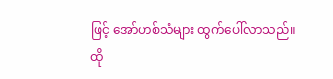ဖြင့် အော်ဟစ်သံများ ထွက်ပေါ်လာသည်။
ထို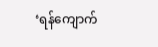‘ရန်ကျောက်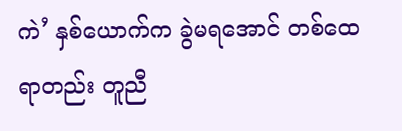ကဲ’ နှစ်ယောက်က ခွဲမရအောင် တစ်ထေရာတည်း တူညီ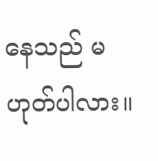နေသည် မဟုတ်ပါလား။